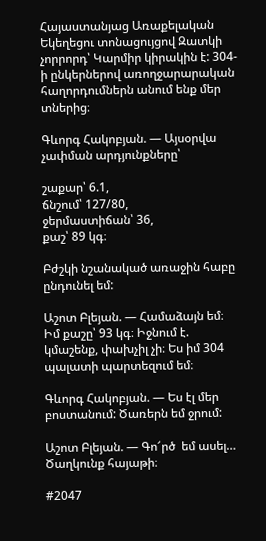Հայաստանյաց Առաքելական Եկեղեցու տոնացույցով Զատկի չորրորդ՝ Կարմիր կիրակին է: 304-ի ընկերներով առողջարարական հաղորդումներն անում ենք մեր տներից։

Գևորգ Հակոբյան. — Այսօրվա չափման արդյունքները՝

շաքար՝ 6.1,
ճնշում՝ 127/80,
ջերմաստիճան՝ 36,
քաշ՝ 89 կգ։

Բժշկի նշանակած առաջին հաբը ընդունել եմ:

Աշոտ Բլեյան. — Համաձայն եմ։ Իմ քաշը՝ 93 կգ։ Իջնում է. կմաշենք, փախչիլ չի։ Ես իմ 304 պալատի պարտեզում եմ։

Գևորգ Հակոբյան. — Ես էլ մեր բոստանում: Ծառերն եմ ջրում:

Աշոտ Բլեյան. — Գո՜րծ  եմ ասել… Ծաղկունք հայաթի։

#2047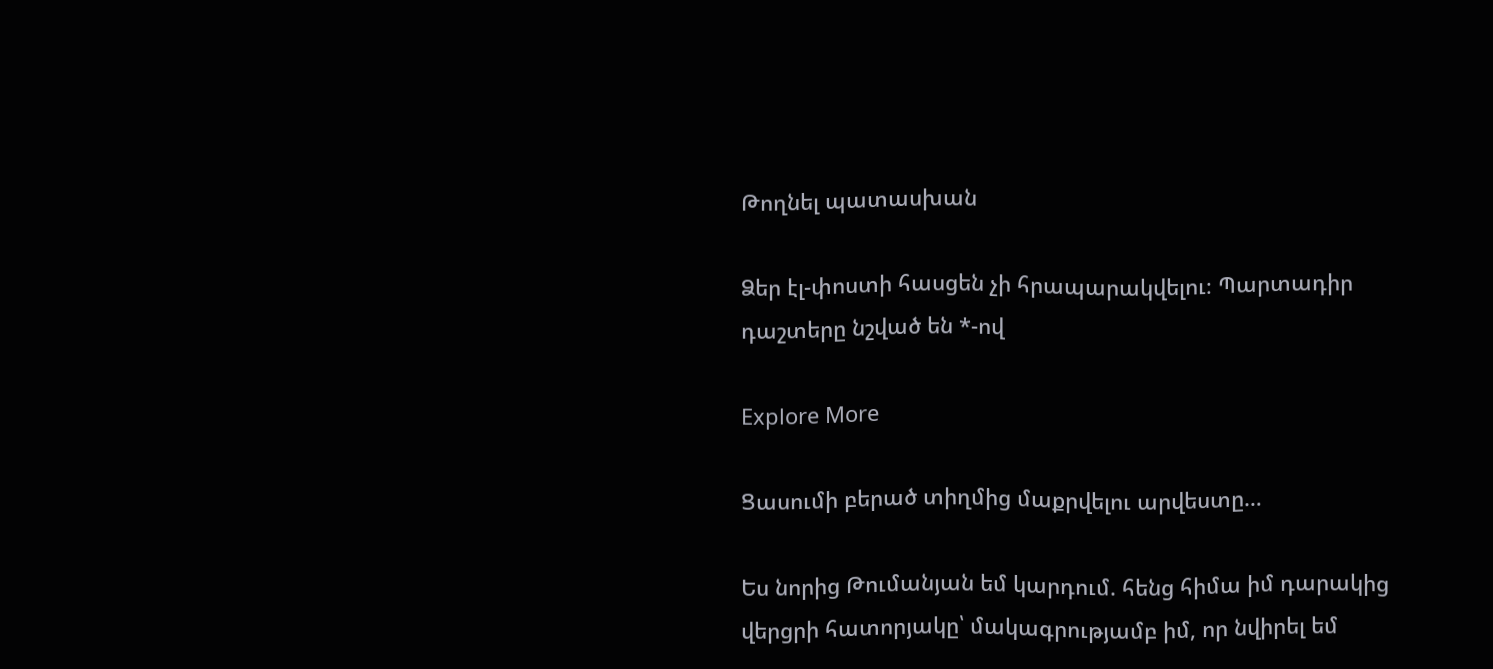Թողնել պատասխան

Ձեր էլ-փոստի հասցեն չի հրապարակվելու։ Պարտադիր դաշտերը նշված են *-ով

Explore More

Ցասումի բերած տիղմից մաքրվելու արվեստը…

Ես նորից Թումանյան եմ կարդում. հենց հիմա իմ դարակից վերցրի հատորյակը՝ մակագրությամբ իմ, որ նվիրել եմ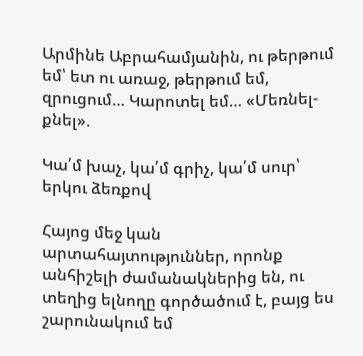Արմինե Աբրահամյանին, ու թերթում եմ՝ ետ ու առաջ, թերթում եմ, զրուցում… Կարոտել եմ… «Մեռնել-քնել».

Կա՛մ խաչ, կա՛մ գրիչ, կա՛մ սուր՝ երկու ձեռքով

Հայոց մեջ կան արտահայտություններ, որոնք անհիշելի ժամանակներից են, ու տեղից ելնողը գործածում է, բայց ես շարունակում եմ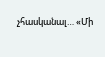չհասկանալ… «Մի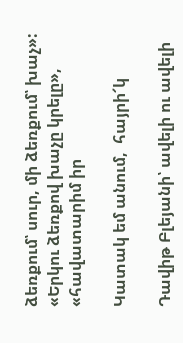ձեռքում՝ սուր, մի ձեռքում՝ խաչ»: «Երկու ձեռքով խաչը կրելը», «հավատարիմ իր

Կատակ եմ անում,  հայրի՜կ

Դավիթ Բլեյանի՝ ավելի ու ավելի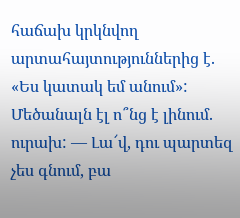հաճախ կրկնվող արտահայտություններից է. «Ես կատակ եմ անում»: Մեծանալն էլ ո՞նց է լինում. ուրախ: — Լա՜վ, դու պարտեզ չես գնում, բա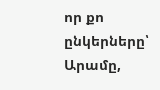որ քո ընկերները՝ Արամը,